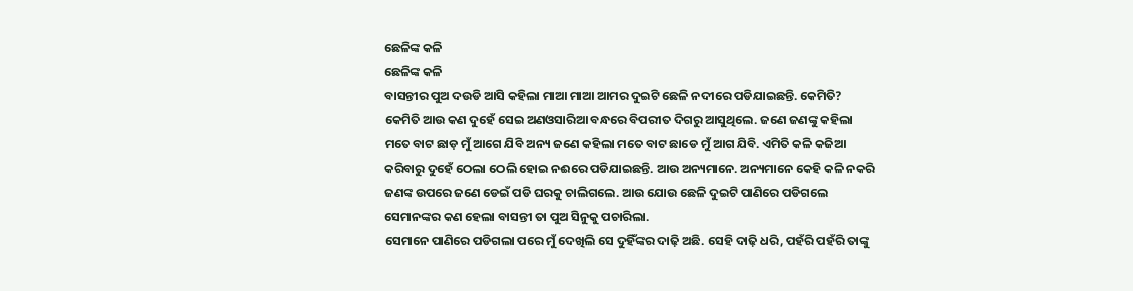ଛେଳିଙ୍କ କଳି
ଛେଳିଙ୍କ କଳି
ବାସନ୍ତୀର ପୁଅ ଦଉଡି ଆସି କହିଲା ମାଆ ମାଆ ଆମର ଦୁଇଟି ଛେଳି ନଦୀରେ ପଡିଯାଇଛନ୍ତି. କେମିତି? କେମିତି ଆଉ କଣ ଦୁହେଁ ସେଇ ଅଣଓସାରିଆ ବନ୍ଧରେ ବିପରୀତ ଦିଗରୁ ଆସୁଥିଲେ. ଜଣେ ଜଣଙ୍କୁ କହିଲା ମତେ ବାଟ ଛାଡ଼ ମୁଁ ଆଗେ ଯିବି ଅନ୍ୟ ଜଣେ କହିଲା ମତେ ବାଟ ଛାଡେ ମୁଁ ଆଗ ଯିବି. ଏମିତି କଳି କଜିଆ କରିବାରୁ ଦୁହେଁ ଠେଲା ଠେଲି ହୋଇ ନଈରେ ପଡିଯାଇଛନ୍ତି. ଆଉ ଅନ୍ୟମାନେ. ଅନ୍ୟମାନେ କେହି କଳି ନକରି ଜଣଙ୍କ ଉପରେ ଜଣେ ଡେଇଁ ପଡି ଘରକୁ ଚାଲିଗଲେ. ଆଉ ଯୋଉ ଛେଳି ଦୁଇଟି ପାଣିରେ ପଡିଗଲେ ସେମାନଙ୍କର କଣ ହେଲା ବାସନ୍ତୀ ତା ପୁଅ ସିନୁକୁ ପଚାରିଲା.
ସେମାନେ ପାଣିରେ ପଡିଗଲା ପରେ ମୁଁ ଦେଖିଲି ସେ ଦୁହିଁଙ୍କର ଦାଢ଼ି ଅଛି. ସେହି ଦାଢ଼ି ଧରି, ପହଁରି ପହଁରି ତାଙ୍କୁ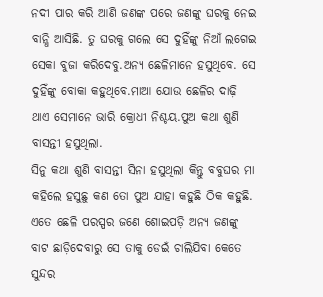ନଦୀ ପାର କରି ଆଣି ଜଣଙ୍କ ପରେ ଜଣଙ୍କୁ ଘରକୁ ନେଇ ବାନ୍ଧି ଆସିଛି. ତୁ ଘରକୁ ଗଲେ ସେ ଦୁହିଁଙ୍କୁ ନିଆଁ ଲଗେଇ ସେକା ବୁଜା କରିଦେବୁ.ଅନ୍ୟ ଛେଳିମାନେ ହସୁଥିବେ. ସେ ଦୁହିଁଙ୍କୁ ବୋକା କହୁଥିବେ.ମାଆ ଯୋଉ ଛେଳିର ଦାଢ଼ି ଥାଏ ସେମାନେ ଭାରି କ୍ରୋଧୀ ନିଶ୍ଚୟ.ପୁଅ କଥା ଶୁଣି ବାସନ୍ତୀ ହସୁଥିଲା.
ସିନୁ କଥା ଶୁଣି ବାସନ୍ତୀ ସିନା ହସୁଥିଲା କିନ୍ତୁ ବବୁଘର ମା କହିଲେ ହସୁଛୁ କଣ ତୋ ପୁଅ ଯାହା କହୁଛି ଠିକ କହୁଛି. ଏତେ ଛେଳି ପରସ୍ପର ଜଣେ ଶୋଇପଡ଼ି ଅନ୍ୟ ଜଣଙ୍କୁ ବାଟ ଛାଡ଼ିଦେବାରୁ ସେ ତାକୁ ଡେଇଁ ଚାଲିଯିବା କେତେ ସୁନ୍ଦର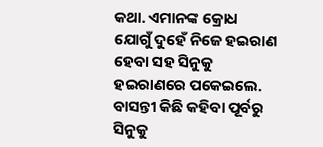କଥା. ଏମାନଙ୍କ କ୍ରୋଧ ଯୋଗୁଁ ଦୁହେଁ ନିଜେ ହଇରାଣ ହେବା ସହ ସିନୁକୁ ହଇରାଣରେ ପକେଇଲେ. ବାସନ୍ତୀ କିଛି କହିବା ପୂର୍ବରୁ ସିନୁକୁ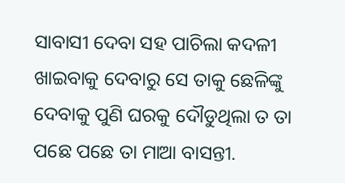ସାବାସୀ ଦେବା ସହ ପାଚିଲା କଦଳୀ ଖାଇବାକୁ ଦେବାରୁ ସେ ତାକୁ ଛେଳିଙ୍କୁ ଦେବାକୁ ପୁଣି ଘରକୁ ଦୌଡୁଥିଲା ତ ତା ପଛେ ପଛେ ତା ମାଆ ବାସନ୍ତୀ.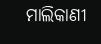ମାଲିକାଣୀ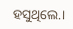ହସୁଥିଲେ.।